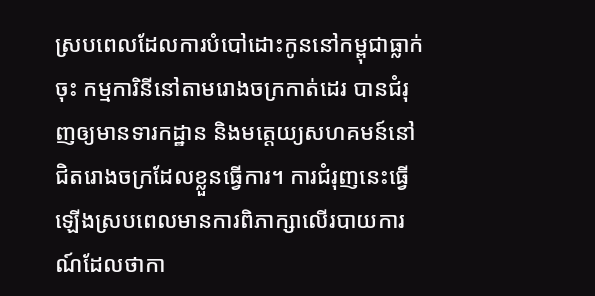ស្របពេលដែលការបំបៅដោះកូននៅកម្ពុជាធ្លាក់ចុះ កម្មការិនីនៅតាមរោងចក្រកាត់ដេរ បានជំរុញឲ្យមានទារកដ្ឋាន និងមតេ្តយ្យសហគមន៍នៅជិតរោងចក្រដែលខ្លួនធ្វើការ។ ការជំរុញនេះធ្វើឡើងស្របពេលមានការពិភាក្សាលើរបាយការណ៍ដែលថាកា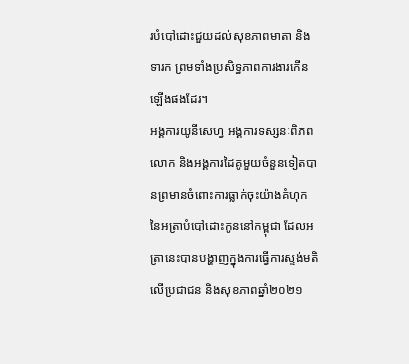របំបៅដោះជួយដល់សុខភាពមាតា និងទារក ព្រមទាំងប្រសិទ្ធភាពការងារកើនឡើងផងដែរ។
អង្គការយូនីសេហ្វ អង្គការទស្សនៈពិភពលោក និងអង្គការដៃគូមួយចំនួនទៀតបានព្រមានចំពោះការធ្លាក់ចុះយ៉ាងគំហុកនៃអត្រាបំបៅដោះកូននៅកម្ពុជា ដែលអត្រានេះបានបង្ហាញក្នុងការធ្វើការស្ទង់មតិលើប្រជាជន និងសុខភាពឆ្នាំ២០២១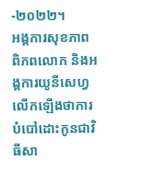-២០២២។
អង្គការសុខភាពពិភពលោក និងអង្គការយូនីសេហ្វលើកឡើងថាការបំបៅដោះកូនជាវិធីសា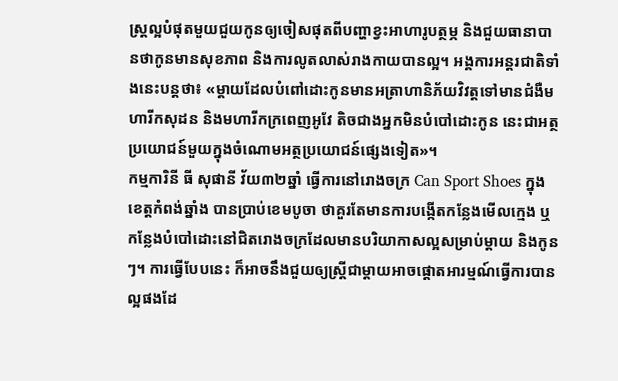ស្រ្តល្អបំផុតមួយជួយកូនឲ្យចៀសផុតពីបញ្ហាខ្វះអាហារូបត្ថម្ភ និងជួយធានាបានថាកូនមានសុខភាព និងការលូតលាស់រាងកាយបានល្អ។ អង្គការអន្តរជាតិទាំងនេះបន្តថា៖ «ម្ដាយដែលបំពៅដោះកូនមានអត្រាហានិភ័យវិវត្តទៅមានជំងឺមហារីកសុដន និងមហារីកក្រពេញអូវែ តិចជាងអ្នកមិនបំបៅដោះកូន នេះជាអត្ថប្រយោជន៍មួយក្នុងចំណោមអត្ថប្រយោជន៍ផ្សេងទៀត»។
កម្មការិនី ធី សុផានី វ័យ៣២ឆ្នាំ ធ្វើការនៅរោងចក្រ Can Sport Shoes ក្នុងខេត្តកំពង់ឆ្នាំង បានប្រាប់ខេមបូចា ថាគួរតែមានការបង្កើតកន្លែងមើលក្មេង ឬកន្លែងបំបៅដោះនៅជិតរោងចក្រដែលមានបរិយាកាសល្អសម្រាប់ម្ដាយ និងកូនៗ។ ការធ្វើបែបនេះ ក៏អាចនឹងជួយឲ្យស្រ្តីជាម្ដាយអាចផ្ដោតអារម្មណ៍ធ្វើការបានល្អផងដែ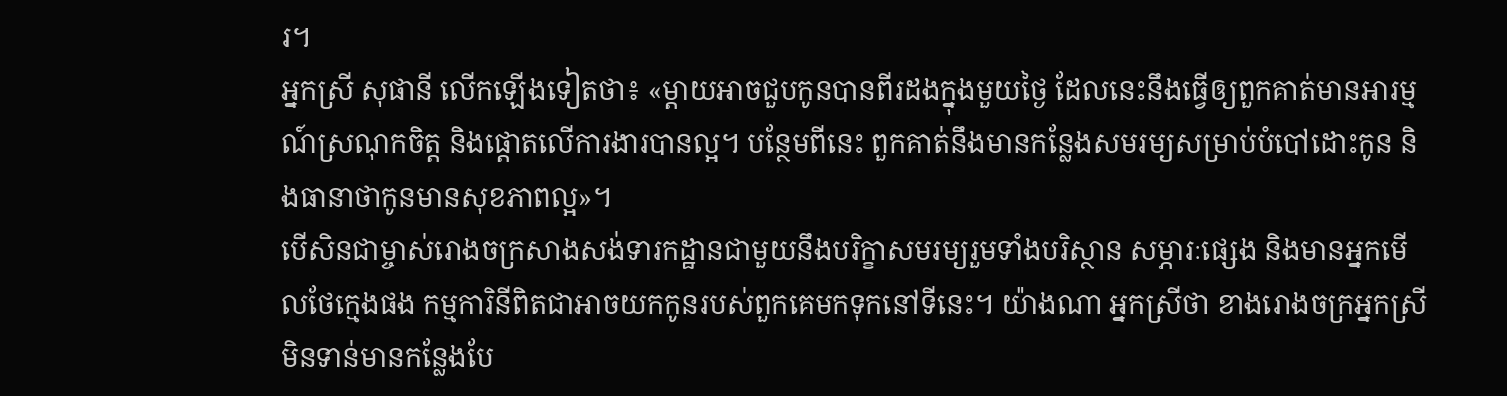រ។
អ្នកស្រី សុផានី លើកឡើងទៀតថា៖ «ម្ដាយអាចជួបកូនបានពីរដងក្នុងមួយថ្ងៃ ដែលនេះនឹងធ្វើឲ្យពួកគាត់មានអារម្មណ៍ស្រណុកចិត្ត និងផ្ដោតលើការងារបានល្អ។ បន្ថែមពីនេះ ពួកគាត់នឹងមានកន្លែងសមរម្យសម្រាប់បំបៅដោះកូន និងធានាថាកូនមានសុខភាពល្អ»។
បើសិនជាម្ចាស់រោងចក្រសាងសង់ទារកដ្ឋានជាមួយនឹងបរិក្ខាសមរម្យរួមទាំងបរិស្ថាន សម្ភារៈផ្សេង និងមានអ្នកមើលថែក្មេងផង កម្មការិនីពិតជាអាចយកកូនរបស់ពួកគេមកទុកនៅទីនេះ។ យ៉ាងណា អ្នកស្រីថា ខាងរោងចក្រអ្នកស្រីមិនទាន់មានកន្លែងបែ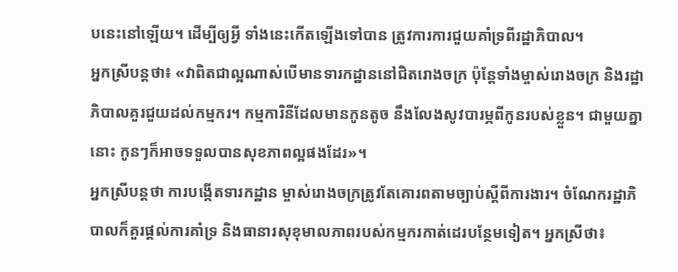បនេះនៅឡើយ។ ដើម្បីឲ្យអ្វី ទាំងនេះកើតឡើងទៅបាន ត្រូវការការជួយគាំទ្រពីរដ្ឋាភិបាល។
អ្នកស្រីបន្តថា៖ «វាពិតជាល្អណាស់បើមានទារកដ្ឋាននៅជិតរោងចក្រ ប៉ុន្តែទាំងម្ចាស់រោងចក្រ និងរដ្ឋាភិបាលគួរជួយដល់កម្មករ។ កម្មការិនីដែលមានកូនតូច នឹងលែងសូវបារម្ភពីកូនរបស់ខ្លួន។ ជាមួយគ្នានោះ កូនៗក៏អាចទទួលបានសុខភាពល្អផងដែរ»។
អ្នកស្រីបន្តថា ការបង្កើតទារកដ្ឋាន ម្ចាស់រោងចក្រត្រូវតែគោរពតាមច្បាប់ស្ដីពីការងារ។ ចំណែករដ្ឋាភិបាលក៏គួរផ្ដល់ការគាំទ្រ និងធានារសុខុមាលភាពរបស់កម្មករកាត់ដេរបន្ថែមទៀត។ អ្នកស្រីថា៖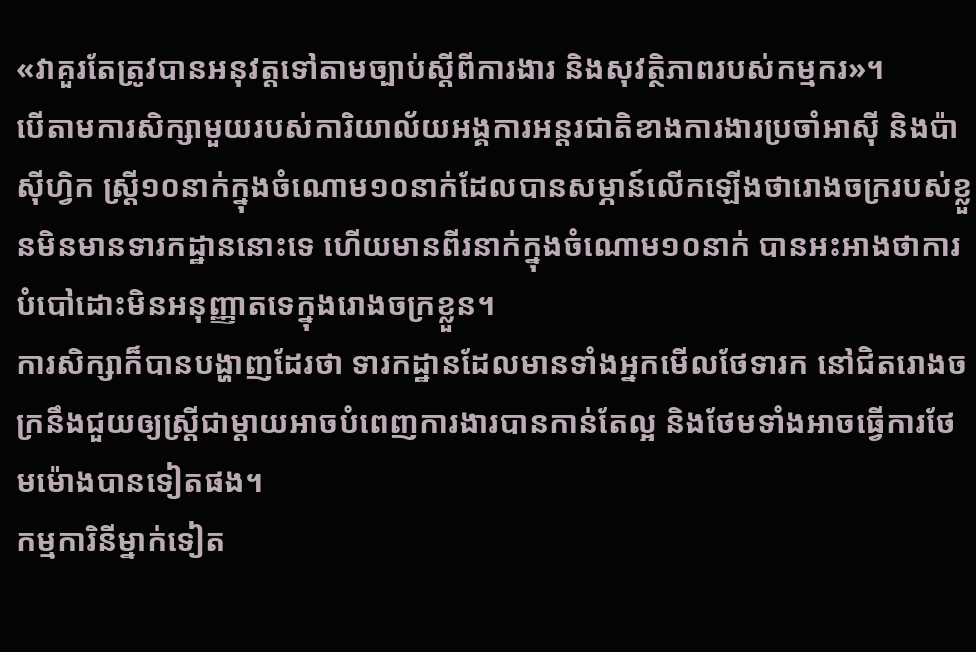«វាគួរតែត្រូវបានអនុវត្តទៅតាមច្បាប់ស្ដីពីការងារ និងសុវត្ថិភាពរបស់កម្មករ»។
បើតាមការសិក្សាមួយរបស់ការិយាល័យអង្គការអន្តរជាតិខាងការងារប្រចាំអាស៊ី និងប៉ាស៊ីហ្វិក ស្រ្តី១០នាក់ក្នុងចំណោម១០នាក់ដែលបានសម្ភាន៍លើកឡើងថារោងចក្ររបស់ខ្លួនមិនមានទារកដ្ឋាននោះទេ ហើយមានពីរនាក់ក្នុងចំណោម១០នាក់ បានអះអាងថាការបំបៅដោះមិនអនុញ្ញាតទេក្នុងរោងចក្រខ្លួន។
ការសិក្សាក៏បានបង្ហាញដែរថា ទារកដ្ឋានដែលមានទាំងអ្នកមើលថែទារក នៅជិតរោងចក្រនឹងជួយឲ្យស្រ្តីជាម្ដាយអាចបំពេញការងារបានកាន់តែល្អ និងថែមទាំងអាចធ្វើការថែមម៉ោងបានទៀតផង។
កម្មការិនីម្នាក់ទៀត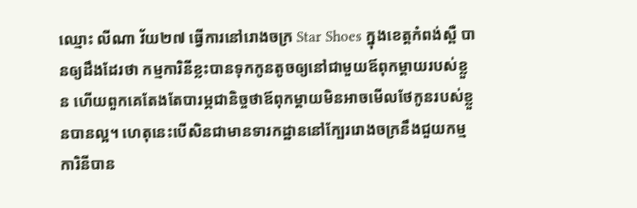ឈ្មោះ លីណា វ័យ២៧ ធ្វើការនៅរោងចក្រ Star Shoes ក្នុងខេត្តកំពង់ស្ពឺ បានឲ្យដឹងដែរថា កម្មការិនីខ្លះបានទុកកូនតូចឲ្យនៅជាមួយឪពុកម្ដាយរបស់ខ្លួន ហើយពួកគេតែងតែបារម្ភជានិច្ចថាឪពុកម្ដាយមិនអាចមើលថែកូនរបស់ខ្លួនបានល្អ។ ហេតុនេះបើសិនជាមានទារកដ្ឋាននៅក្បែររោងចក្រនឹងជួយកម្មការិនីបាន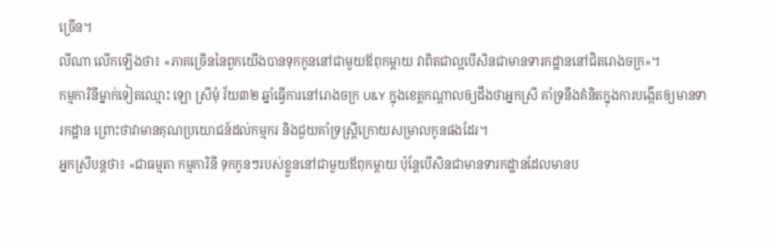ច្រើន។
លីណា លើកឡើងថា៖ «ភាគច្រើននៃពួកយើងបានទុកកូននៅជាមួយឪពុកម្ដាយ វាពិតជាល្អបើសិនជាមានទារកដ្ឋាននៅជិតរោងចក្រ»។
កម្មការិនីម្នាក់ទៀតឈ្មោះ ឡោ ស្រីមុំ វ័យ៣២ ឆ្នាំធ្វើការនៅរោងចក្រ U&Y ក្នុងខេត្តកណ្ដាលឲ្យដឹងថាអ្នកស្រី គាំទ្រនឹងគំនិតក្នុងការបង្កើតឲ្យមានទារកដ្ឋាន ព្រោះថាវាមានគុណប្រយោជន៍ដល់កម្មករ និងជួយគាំទ្រស្រ្តីក្រោយសម្រាលកូនផងដែរ។
អ្នកស្រីបន្តថា៖ «ជាធម្មតា កម្មការិនី ទុកកូនៗរបស់ខ្លួននៅជាមួយឪពុកម្ដាយ ប៉ុន្តែបើសិនជាមានទារកដ្ឋានដែលមានប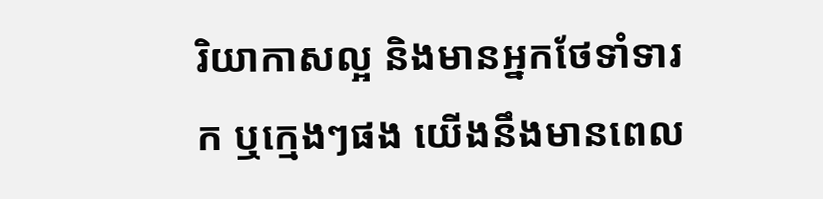រិយាកាសល្អ និងមានអ្នកថែទាំទារក ឬក្មេងៗផង យើងនឹងមានពេល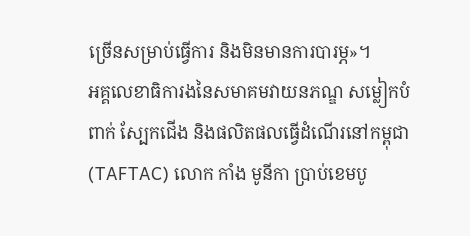ច្រើនសម្រាប់ធ្វើការ និងមិនមានការបារម្ភ»។
អគ្គលេខាធិការងនៃសមាគមវាយនភណ្ឌ សម្លៀកបំពាក់ ស្បែកជើង និងផលិតផលធ្វើដំណើរនៅកម្ពុជា (TAFTAC) លោក កាំង មូនីកា ប្រាប់ខេមបូ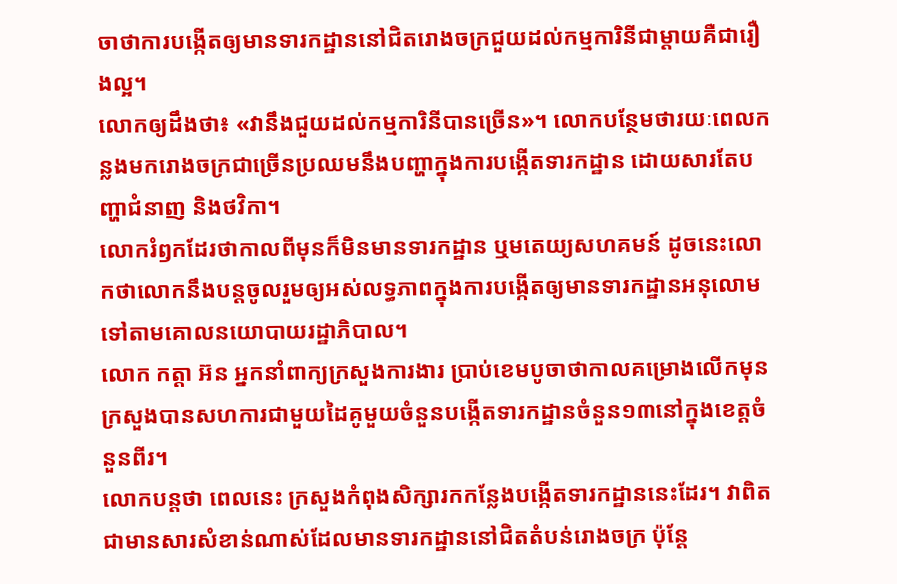ចាថាការបង្កើតឲ្យមានទារកដ្ឋាននៅជិតរោងចក្រជួយដល់កម្មការិនីជាម្ដាយគឺជារឿងល្អ។
លោកឲ្យដឹងថា៖ «វានឹងជួយដល់កម្មការិនីបានច្រើន»។ លោកបន្ថែមថារយៈពេលកន្លងមករោងចក្រជាច្រើនប្រឈមនឹងបញ្ហាក្នុងការបង្កើតទារកដ្ឋាន ដោយសារតែបញ្ហាជំនាញ និងថវិកា។
លោករំឭកដែរថាកាលពីមុនក៏មិនមានទារកដ្ឋាន ឬមតេយ្យសហគមន៍ ដូចនេះលោកថាលោកនឹងបន្តចូលរួមឲ្យអស់លទ្ធភាពក្នុងការបង្កើតឲ្យមានទារកដ្ឋានអនុលោមទៅតាមគោលនយោបាយរដ្ឋាភិបាល។
លោក កត្តា អ៊ន អ្នកនាំពាក្យក្រសួងការងារ ប្រាប់ខេមបូចាថាកាលគម្រោងលើកមុន ក្រសួងបានសហការជាមួយដៃគូមួយចំនួនបង្កើតទារកដ្ឋានចំនួន១៣នៅក្នុងខេត្តចំនួនពីរ។
លោកបន្តថា ពេលនេះ ក្រសួងកំពុងសិក្សារកកន្លែងបង្កើតទារកដ្ឋាននេះដែរ។ វាពិតជាមានសារសំខាន់ណាស់ដែលមានទារកដ្ឋាននៅជិតតំបន់រោងចក្រ ប៉ុន្តែ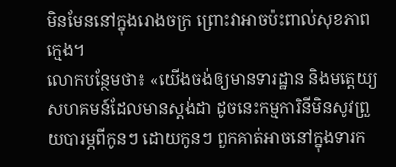មិនមែននៅក្នុងរោងចក្រ ព្រោះវាអាចប៉ះពាល់សុខភាពក្មេង។
លោកបន្ថែមថា៖ «យើងចង់ឲ្យមានទារដ្ឋាន និងមតេ្តយ្យសហគមន៍ដែលមានស្ដង់ដា ដូចនេះកម្មការិនីមិនសូវព្រួយបារម្ភពីកូនៗ ដោយកូនៗ ពួកគាត់អាចនៅក្នុងទារក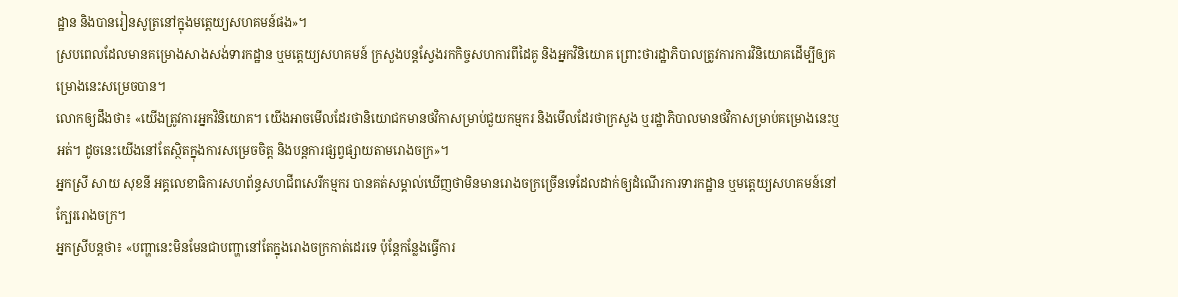ដ្ឋាន និងបានរៀនសូត្រនៅក្នុងមតេ្តយ្យសហគមន៍ផង»។
ស្របពេលដែលមានគម្រោងសាងសង់ទារកដ្ឋាន ឬមតេ្តយ្យសហគមន៍ ក្រសួងបន្តស្វែងរកកិច្ចសហការពីដៃគូ និងអ្នកវិនិយោគ ព្រោះថារដ្ឋាភិបាលត្រូវការការវិនិយោគដើម្បីឲ្យគម្រោងនេះសម្រេចបាន។
លោកឲ្យដឹងថា៖ «យើងត្រូវការអ្នកវិនិយោគ។ យើងអាចមើលដែរថានិយោជកមានថវិកាសម្រាប់ជួយកម្មករ និងមើលដែរថាក្រសួង ឬរដ្ឋាភិបាលមានថវិកាសម្រាប់គម្រោងនេះឬអត់។ ដូចនេះយើងនៅតែស្ថិតក្នុងការសម្រេចចិត្ត និងបន្តការផ្សព្វផ្សាយតាមរោងចក្រ»។
អ្នកស្រី សាយ សុខនី អគ្គលេខាធិការសហព័ន្ធសហជីពសេរីកម្មករ បានគត់សម្គាល់ឃើញថាមិនមានរោងចក្រច្រើនទេដែលដាក់ឲ្យដំណើរការទារកដ្ឋាន ឬមតេ្តយ្យសហគមន៍នៅក្បែររោងចក្រ។
អ្នកស្រីបន្តថា៖ «បញ្ហានេះមិនមែនជាបញ្ហានៅតែក្នុងរោងចក្រកាត់ដេរទេ ប៉ុន្តែកន្លែងធ្វើការ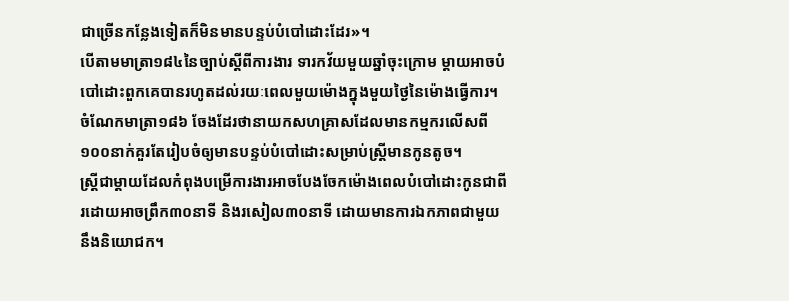ជាច្រើនកន្លែងទៀតក៏មិនមានបន្ទប់បំបៅដោះដែរ»។
បើតាមមាត្រា១៨៤នៃច្បាប់ស្ដីពីការងារ ទារកវ័យមួយឆ្នាំចុះក្រោម ម្ដាយអាចបំបៅដោះពួកគេបានរហូតដល់រយៈពេលមួយម៉ោងក្នុងមួយថ្ងៃនៃម៉ោងធ្វើការ។
ចំណែកមាត្រា១៨៦ ចែងដែរថានាយកសហគ្រាសដែលមានកម្មករលើសពី១០០នាក់គួរតែរៀបចំឲ្យមានបន្ទប់បំបៅដោះសម្រាប់ស្រ្តីមានកូនតូច។
ស្រ្តីជាម្ដាយដែលកំពុងបម្រើការងារអាចបែងចែកម៉ោងពេលបំបៅដោះកូនជាពីរដោយអាចព្រឹក៣០នាទី និងរសៀល៣០នាទី ដោយមានការឯកភាពជាមួយនឹងនិយោជក។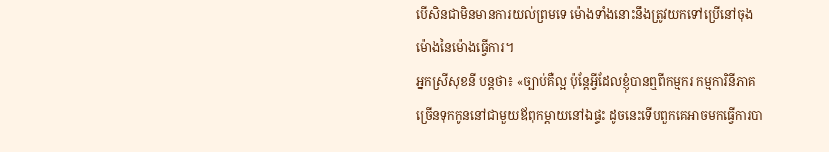បើសិនជាមិនមានការយល់ព្រមទេ ម៉ោងទាំងនោះនឹងត្រូវយកទៅប្រើនៅចុងម៉ោងនៃម៉ោងធ្វើការ។
អ្នកស្រីសុខនី បន្តថា៖ «ច្បាប់គឺល្អ ប៉ុន្តែអ្វីដែលខ្ញុំបានឮពីកម្មករ កម្មការិនីភាគច្រើនទុកកូននៅជាមួយឪពុកម្ដាយនៅឯផ្ទះ ដូចនេះទើបពួកគេអាចមកធ្វើការបា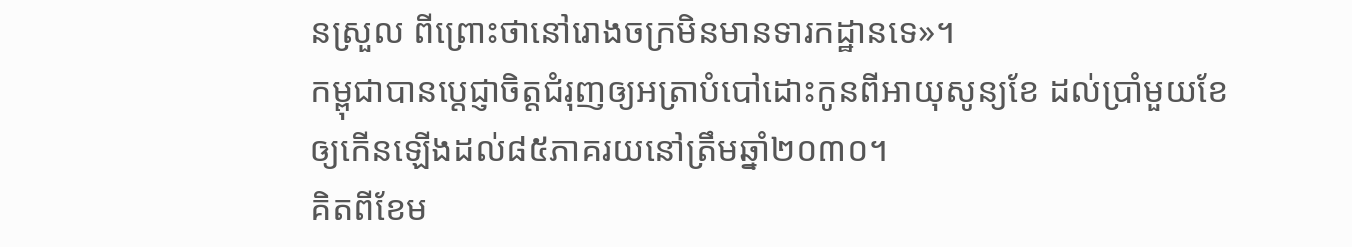នស្រួល ពីព្រោះថានៅរោងចក្រមិនមានទារកដ្ឋានទេ»។
កម្ពុជាបានប្ដេជ្ញាចិត្តជំរុញឲ្យអត្រាបំបៅដោះកូនពីអាយុសូន្យខែ ដល់ប្រាំមួយខែ ឲ្យកើនឡើងដល់៨៥ភាគរយនៅត្រឹមឆ្នាំ២០៣០។
គិតពីខែម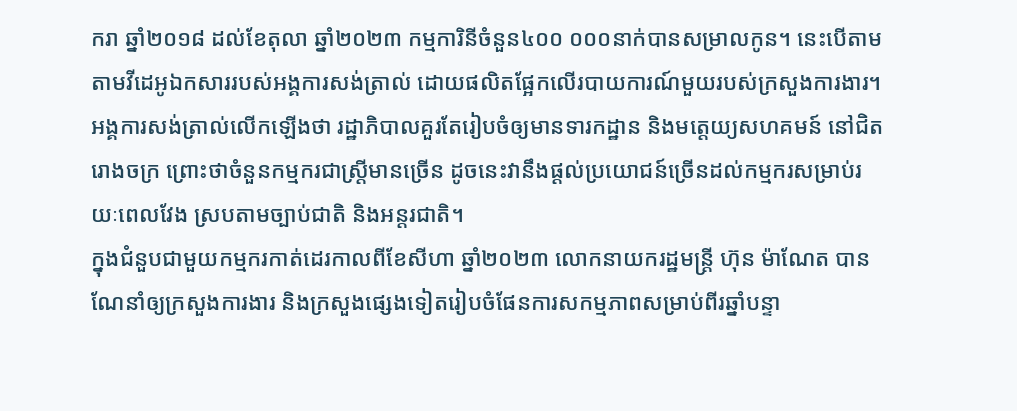ករា ឆ្នាំ២០១៨ ដល់ខែតុលា ឆ្នាំ២០២៣ កម្មការិនីចំនួន៤០០ ០០០នាក់បានសម្រាលកូន។ នេះបើតាមតាមវីដេអូឯកសាររបស់អង្គការសង់ត្រាល់ ដោយផលិតផ្អែកលើរបាយការណ៍មួយរបស់ក្រសួងការងារ។
អង្គការសង់ត្រាល់លើកឡើងថា រដ្ឋាភិបាលគួរតែរៀបចំឲ្យមានទារកដ្ឋាន និងមតេ្តយ្យសហគមន៍ នៅជិតរោងចក្រ ព្រោះថាចំនួនកម្មករជាស្រ្តីមានច្រើន ដូចនេះវានឹងផ្ដល់ប្រយោជន៍ច្រើនដល់កម្មករសម្រាប់រយៈពេលវែង ស្របតាមច្បាប់ជាតិ និងអន្តរជាតិ។
ក្នុងជំនួបជាមួយកម្មករកាត់ដេរកាលពីខែសីហា ឆ្នាំ២០២៣ លោកនាយករដ្ឋមន្ត្រី ហ៊ុន ម៉ាណែត បានណែនាំឲ្យក្រសួងការងារ និងក្រសួងផ្សេងទៀតរៀបចំផែនការសកម្មភាពសម្រាប់ពីរឆ្នាំបន្ទា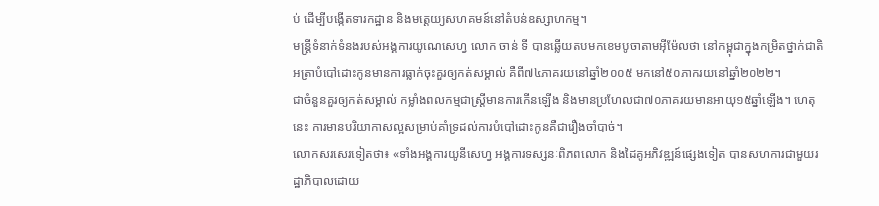ប់ ដើម្បីបង្កើតទារកដ្ឋាន និងមតេ្តយ្យសហគមន៍នៅតំបន់ឧស្សាហកម្ម។
មន្ត្រីទំនាក់ទំនងរបស់អង្គការយូណេសេហ្វ លោក ចាន់ ទី បានឆ្លើយតបមកខេមបូចាតាមអ៊ីម៉ែលថា នៅកម្ពុជាក្នុងកម្រិតថ្នាក់ជាតិអត្រាបំបៅដោះកូនមានការធ្លាក់ចុះគួរឲ្យកត់សម្គាល់ គឺពី៧៤ភាគរយនៅឆ្នាំ២០០៥ មកនៅ៥០ភាករយនៅឆ្នាំ២០២២។
ជាចំនួនគួរឲ្យកត់សម្គាល់ កម្លាំងពលកម្មជាស្រ្តីមានការកើនឡើង និងមានប្រហែលជា៧០ភាគរយមានអាយុ១៥ឆ្នាំឡើង។ ហេតុនេះ ការមានបរិយាកាសល្អសម្រាប់គាំទ្រដល់ការបំបៅដោះកូនគឺជារឿងចាំបាច់។
លោកសរសេរទៀតថា៖ «ទាំងអង្គការយូនីសេហ្វ អង្គការទស្សនៈពិភពលោក និងដៃគូអភិវឌ្ឍន៍ផ្សេងទៀត បានសហការជាមួយរដ្ឋាភិបាលដោយ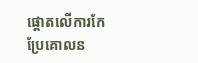ផ្ដោតលើការកែប្រែគោលន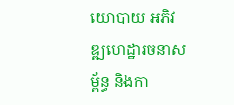យោបាយ អភិវឌ្ឍហេដ្ឋារចនាសម្ព័ន្ធ និងកា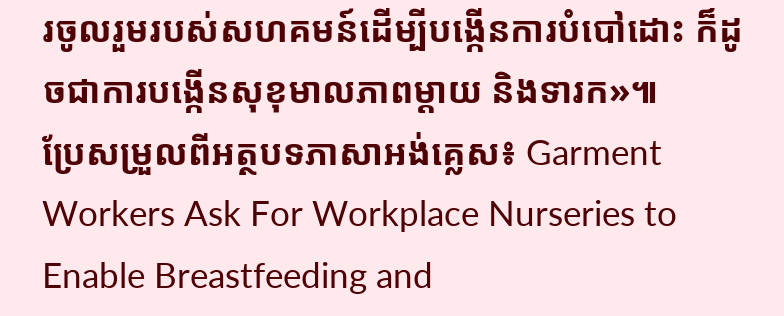រចូលរួមរបស់សហគមន៍ដើម្បីបង្កើនការបំបៅដោះ ក៏ដូចជាការបង្កើនសុខុមាលភាពម្ដាយ និងទារក»៕
ប្រែសម្រួលពីអត្ថបទភាសាអង់គ្លេស៖ Garment Workers Ask For Workplace Nurseries to Enable Breastfeeding and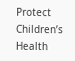Protect Children’s Health